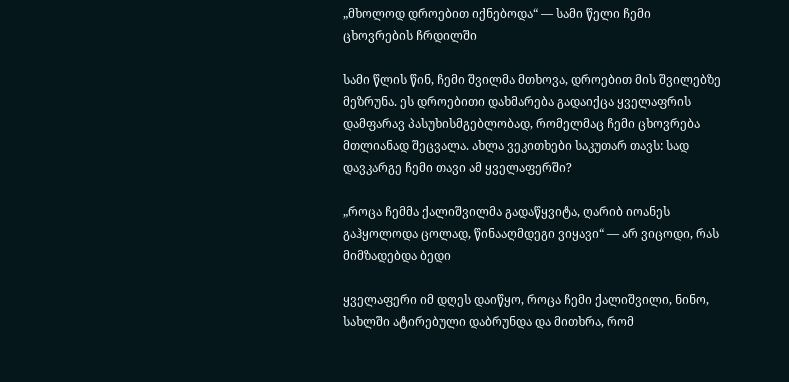„მხოლოდ დროებით იქნებოდა“ — სამი წელი ჩემი ცხოვრების ჩრდილში

სამი წლის წინ, ჩემი შვილმა მთხოვა, დროებით მის შვილებზე მეზრუნა. ეს დროებითი დახმარება გადაიქცა ყველაფრის დამფარავ პასუხისმგებლობად, რომელმაც ჩემი ცხოვრება მთლიანად შეცვალა. ახლა ვეკითხები საკუთარ თავს: სად დავკარგე ჩემი თავი ამ ყველაფერში?

„როცა ჩემმა ქალიშვილმა გადაწყვიტა, ღარიბ იოანეს გაჰყოლოდა ცოლად, წინააღმდეგი ვიყავი“ — არ ვიცოდი, რას მიმზადებდა ბედი

ყველაფერი იმ დღეს დაიწყო, როცა ჩემი ქალიშვილი, ნინო, სახლში ატირებული დაბრუნდა და მითხრა, რომ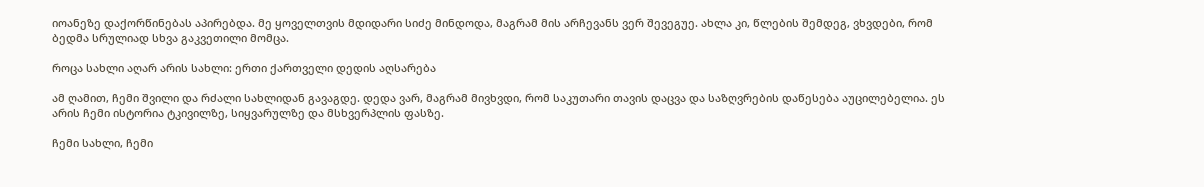იოანეზე დაქორწინებას აპირებდა. მე ყოველთვის მდიდარი სიძე მინდოდა, მაგრამ მის არჩევანს ვერ შევეგუე. ახლა კი, წლების შემდეგ, ვხვდები, რომ ბედმა სრულიად სხვა გაკვეთილი მომცა.

როცა სახლი აღარ არის სახლი: ერთი ქართველი დედის აღსარება

ამ ღამით, ჩემი შვილი და რძალი სახლიდან გავაგდე. დედა ვარ, მაგრამ მივხვდი, რომ საკუთარი თავის დაცვა და საზღვრების დაწესება აუცილებელია. ეს არის ჩემი ისტორია ტკივილზე, სიყვარულზე და მსხვერპლის ფასზე.

ჩემი სახლი, ჩემი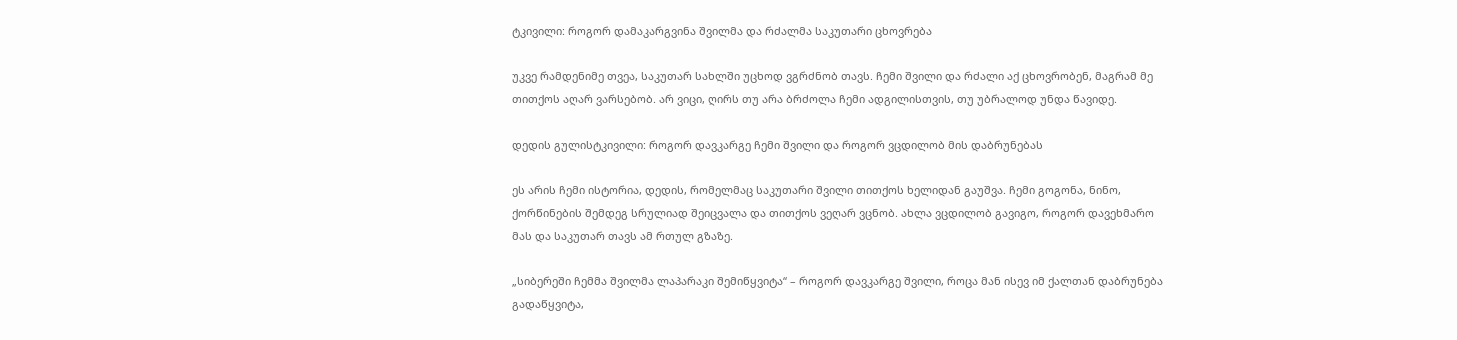ტკივილი: როგორ დამაკარგვინა შვილმა და რძალმა საკუთარი ცხოვრება

უკვე რამდენიმე თვეა, საკუთარ სახლში უცხოდ ვგრძნობ თავს. ჩემი შვილი და რძალი აქ ცხოვრობენ, მაგრამ მე თითქოს აღარ ვარსებობ. არ ვიცი, ღირს თუ არა ბრძოლა ჩემი ადგილისთვის, თუ უბრალოდ უნდა წავიდე.

დედის გულისტკივილი: როგორ დავკარგე ჩემი შვილი და როგორ ვცდილობ მის დაბრუნებას

ეს არის ჩემი ისტორია, დედის, რომელმაც საკუთარი შვილი თითქოს ხელიდან გაუშვა. ჩემი გოგონა, ნინო, ქორწინების შემდეგ სრულიად შეიცვალა და თითქოს ვეღარ ვცნობ. ახლა ვცდილობ გავიგო, როგორ დავეხმარო მას და საკუთარ თავს ამ რთულ გზაზე.

„სიბერეში ჩემმა შვილმა ლაპარაკი შემიწყვიტა“ – როგორ დავკარგე შვილი, როცა მან ისევ იმ ქალთან დაბრუნება გადაწყვიტა,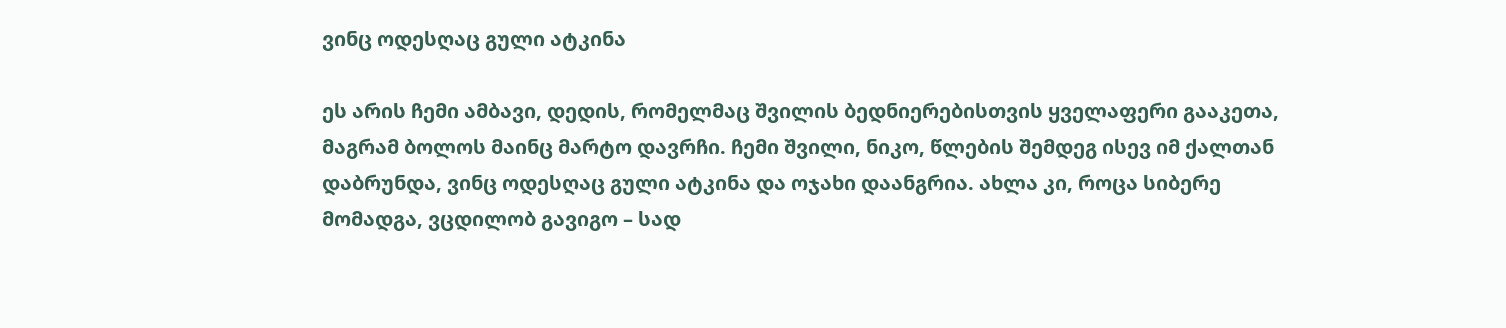ვინც ოდესღაც გული ატკინა

ეს არის ჩემი ამბავი, დედის, რომელმაც შვილის ბედნიერებისთვის ყველაფერი გააკეთა, მაგრამ ბოლოს მაინც მარტო დავრჩი. ჩემი შვილი, ნიკო, წლების შემდეგ ისევ იმ ქალთან დაბრუნდა, ვინც ოდესღაც გული ატკინა და ოჯახი დაანგრია. ახლა კი, როცა სიბერე მომადგა, ვცდილობ გავიგო – სად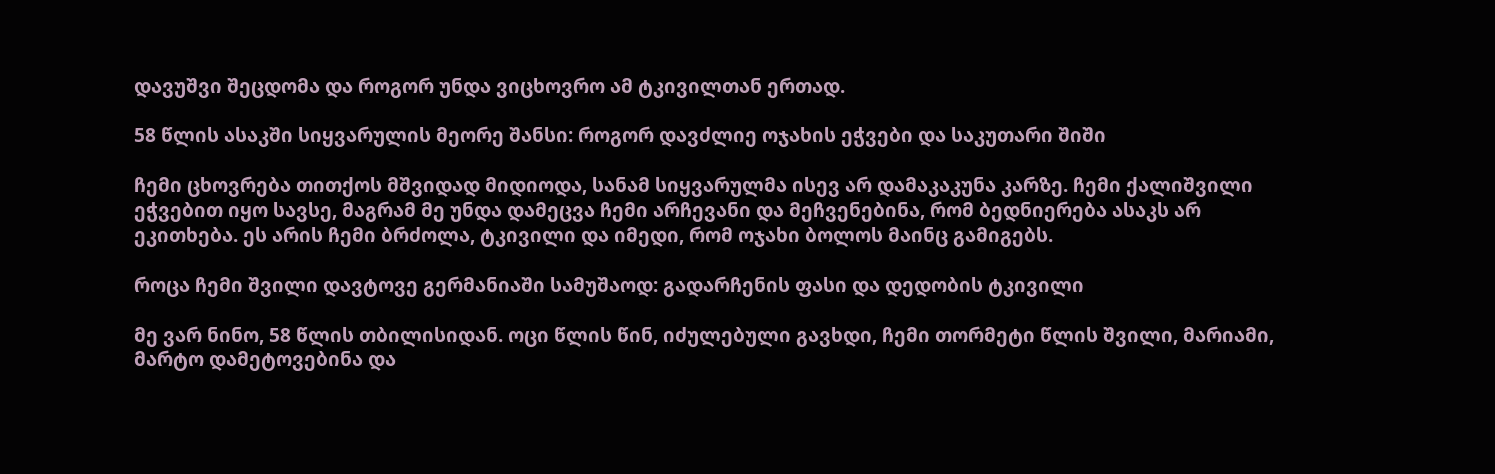დავუშვი შეცდომა და როგორ უნდა ვიცხოვრო ამ ტკივილთან ერთად.

58 წლის ასაკში სიყვარულის მეორე შანსი: როგორ დავძლიე ოჯახის ეჭვები და საკუთარი შიში

ჩემი ცხოვრება თითქოს მშვიდად მიდიოდა, სანამ სიყვარულმა ისევ არ დამაკაკუნა კარზე. ჩემი ქალიშვილი ეჭვებით იყო სავსე, მაგრამ მე უნდა დამეცვა ჩემი არჩევანი და მეჩვენებინა, რომ ბედნიერება ასაკს არ ეკითხება. ეს არის ჩემი ბრძოლა, ტკივილი და იმედი, რომ ოჯახი ბოლოს მაინც გამიგებს.

როცა ჩემი შვილი დავტოვე გერმანიაში სამუშაოდ: გადარჩენის ფასი და დედობის ტკივილი

მე ვარ ნინო, 58 წლის თბილისიდან. ოცი წლის წინ, იძულებული გავხდი, ჩემი თორმეტი წლის შვილი, მარიამი, მარტო დამეტოვებინა და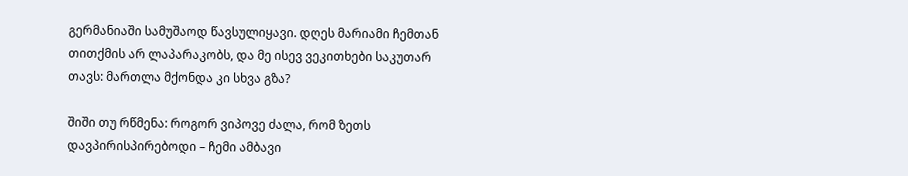გერმანიაში სამუშაოდ წავსულიყავი. დღეს მარიამი ჩემთან თითქმის არ ლაპარაკობს, და მე ისევ ვეკითხები საკუთარ თავს: მართლა მქონდა კი სხვა გზა?

შიში თუ რწმენა: როგორ ვიპოვე ძალა, რომ ზეთს დავპირისპირებოდი – ჩემი ამბავი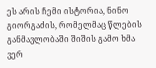ეს არის ჩემი ისტორია, ნინო გიორგაძის, რომელმაც წლების განმავლობაში შიშის გამო ხმა ვერ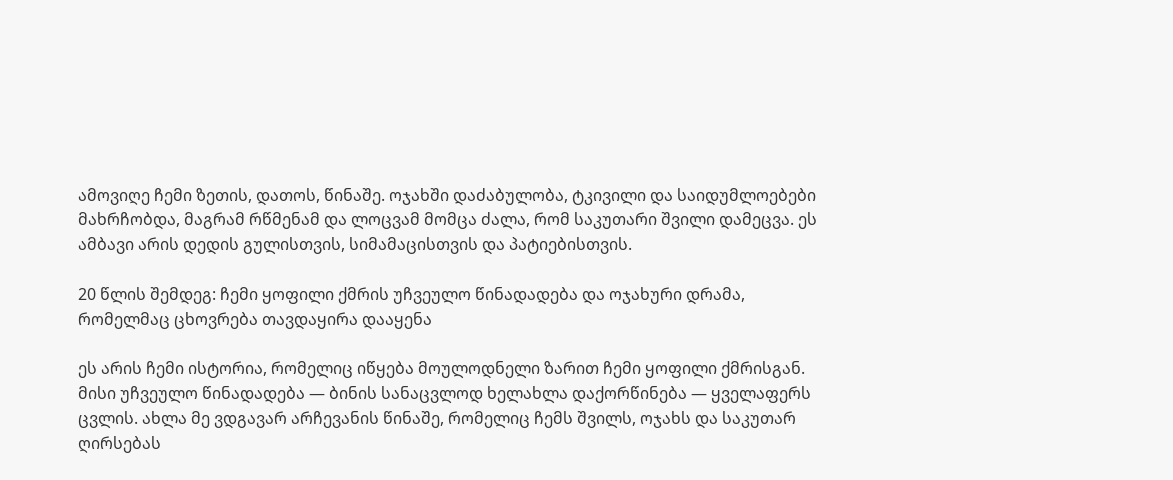ამოვიღე ჩემი ზეთის, დათოს, წინაშე. ოჯახში დაძაბულობა, ტკივილი და საიდუმლოებები მახრჩობდა, მაგრამ რწმენამ და ლოცვამ მომცა ძალა, რომ საკუთარი შვილი დამეცვა. ეს ამბავი არის დედის გულისთვის, სიმამაცისთვის და პატიებისთვის.

20 წლის შემდეგ: ჩემი ყოფილი ქმრის უჩვეულო წინადადება და ოჯახური დრამა, რომელმაც ცხოვრება თავდაყირა დააყენა

ეს არის ჩემი ისტორია, რომელიც იწყება მოულოდნელი ზარით ჩემი ყოფილი ქმრისგან. მისი უჩვეულო წინადადება — ბინის სანაცვლოდ ხელახლა დაქორწინება — ყველაფერს ცვლის. ახლა მე ვდგავარ არჩევანის წინაშე, რომელიც ჩემს შვილს, ოჯახს და საკუთარ ღირსებას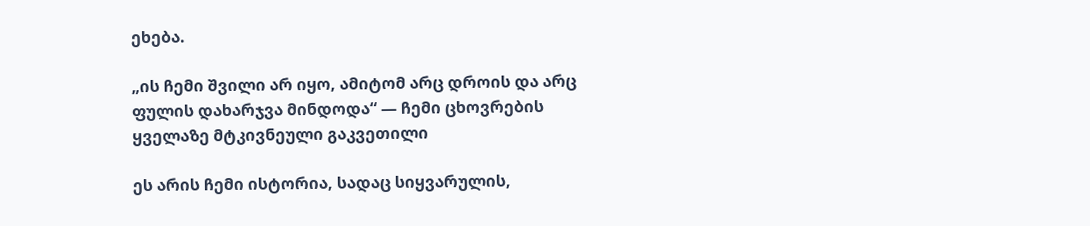ეხება.

„ის ჩემი შვილი არ იყო, ამიტომ არც დროის და არც ფულის დახარჯვა მინდოდა“ — ჩემი ცხოვრების ყველაზე მტკივნეული გაკვეთილი

ეს არის ჩემი ისტორია, სადაც სიყვარულის,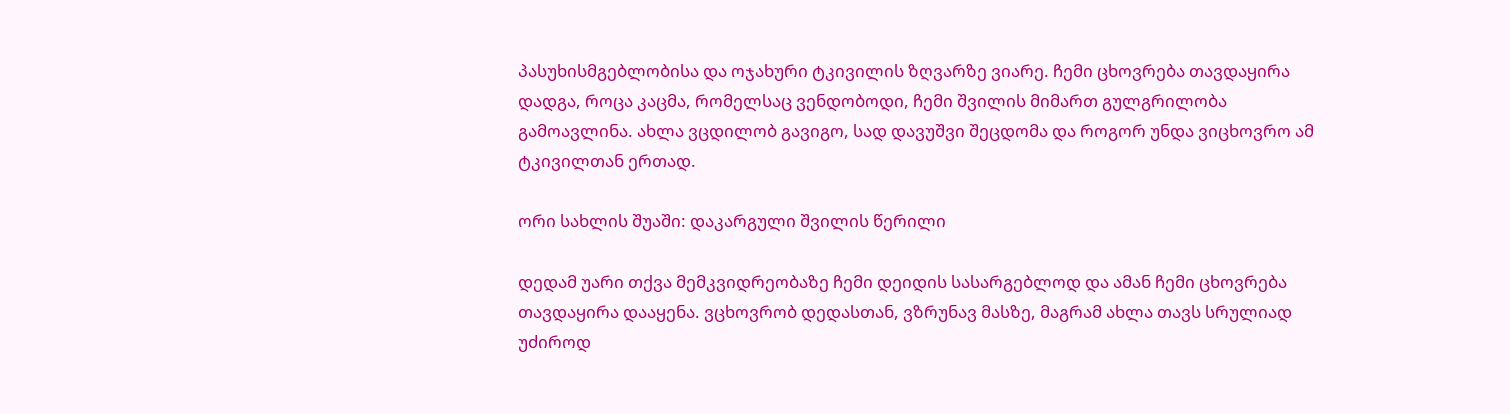პასუხისმგებლობისა და ოჯახური ტკივილის ზღვარზე ვიარე. ჩემი ცხოვრება თავდაყირა დადგა, როცა კაცმა, რომელსაც ვენდობოდი, ჩემი შვილის მიმართ გულგრილობა გამოავლინა. ახლა ვცდილობ გავიგო, სად დავუშვი შეცდომა და როგორ უნდა ვიცხოვრო ამ ტკივილთან ერთად.

ორი სახლის შუაში: დაკარგული შვილის წერილი

დედამ უარი თქვა მემკვიდრეობაზე ჩემი დეიდის სასარგებლოდ და ამან ჩემი ცხოვრება თავდაყირა დააყენა. ვცხოვრობ დედასთან, ვზრუნავ მასზე, მაგრამ ახლა თავს სრულიად უძიროდ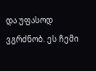და უფასოდ ვგრძნობ. ეს ჩემი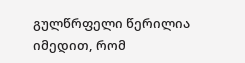გულწრფელი წერილია იმედით, რომ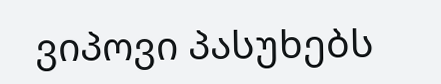ვიპოვი პასუხებს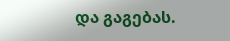და გაგებას.